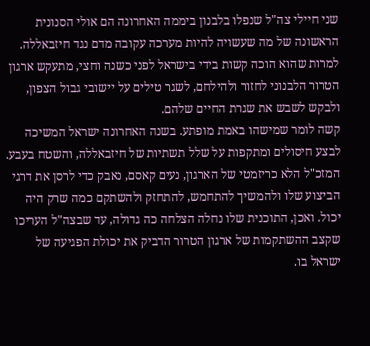שני חיילי צה"ל שנפלו בלבנון ביממה האחרונה הם אולי הסנונית הראשונה של מה שעשויה להיות מערכה עקובה מדם נגד חיזבאללה. למרות שהוא הוכה קשות בידי בישראל לפני כשנה וחצי, מתעקש ארגון הטרור הלבנוני לחזור ולהילחם, לשגר טילים על יישובי גבול הצפון, ולבקש לשבש את שגרת החיים שלהם.
קשה לומר שמישהו באמת מופתע. בשנה האחרונה ישראל המשיכה לבצע חיסולים ומתקפות על שלל תשתיות של חיזבאללה, והשטח בעבע. המזכ"ל הלא כריזמטי של הארגון, נעים קאסם, נאבק כדי לרסן את דרגי הביצוע שלו ולהמשיך להתחמש, להתחזק ולהשתקם כמה שרק היה יכול. ואכן, התוכנית שלו נחלה הצלחה כה גדולה, עד שבצה"ל העריכו שקצב ההשתקמות של ארגון הטרור הדביק את יכולת הפגיעה של ישראל בו.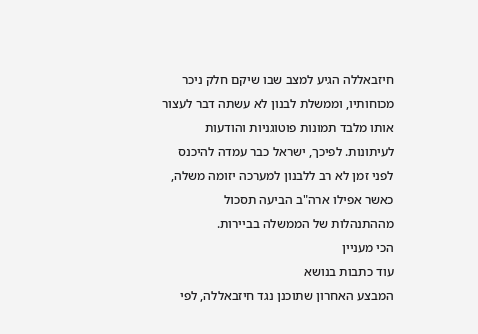חיזבאללה הגיע למצב שבו שיקם חלק ניכר מכוחותיו, וממשלת לבנון לא עשתה דבר לעצור אותו מלבד תמונות פוטוגניות והודעות לעיתונות. לפיכך, ישראל כבר עמדה להיכנס לפני זמן לא רב ללבנון למערכה יזומה משלה, כאשר אפילו ארה"ב הביעה תסכול מההתנהלות של הממשלה בביירות.
הכי מעניין
עוד כתבות בנושא
המבצע האחרון שתוכנן נגד חיזבאללה, לפי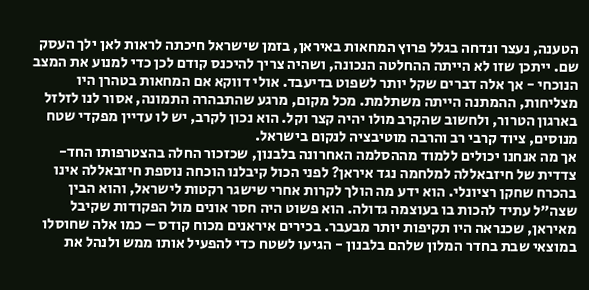הטענה, נעצר ונדחה בגלל פרוץ המחאות באיראן, בזמן שישראל חיכתה לראות לאן ילך העסק שם. ייתכן שזו לא הייתה ההחלטה הנכונה, ושהיה צריך להיכנס קודם לכן כדי למנוע את המצב הנוכחי - אך אלה דברים שקל יותר לשפוט בדיעבד. אולי דווקא אם המחאות בטהרן היו מצליחות, ההמתנה הייתה משתלמת. מכל מקום, מרגע שהתבהרה התמונה, אסור לנו לזלזל בארגון הטרור, ולחשוב שהקרב מולו יהיה קצר וקל. הוא נכון לקרב, יש לו עדיין מפקדי שטח מנוסים, ציוד קרבי רב והרבה מוטיבציה לנקום בישראל.
אך מה אנחנו יכולים ללמוד מההסלמה האחרונה בלבנון, שכזכור החלה בהצטרפותו החד-צדדית של חיזבאללה למלחמה נגד איראן? לפני הכול קיבלנו הוכחה נוספת חיזבאללה אינו בהכרח שחקן רציונלי. הוא ידע מה הולך לקרות אחרי שישגר רקטות לישראל, והוא הבין שצה"ל עתיד להכות בו בעוצמה גדולה. הוא פשוט היה חסר אונים מול הפקודות שקיבל מאיראן, שכנראה היו תקיפות יותר מבעבר. בכירים איראנים מכוח קודס – כמו אלה שחוסלו במוצאי שבת בחדר המלון שלהם בלבנון - הגיעו לשטח כדי להפעיל אותו ממש ולנהל את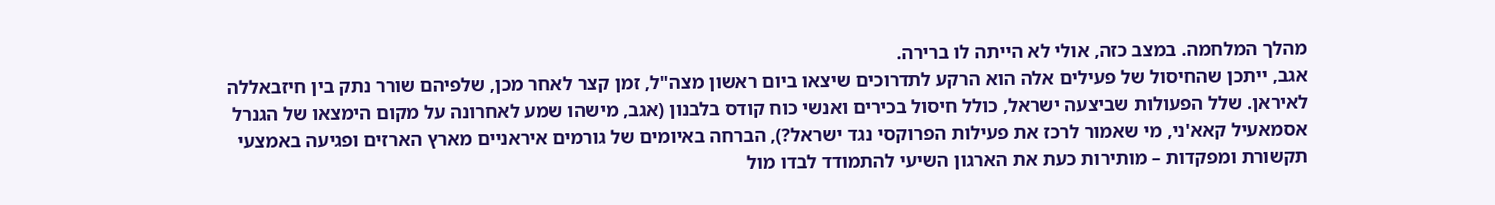מהלך המלחמה. במצב כזה, אולי לא הייתה לו ברירה.
אגב, ייתכן שהחיסול של פעילים אלה הוא הרקע לתדרוכים שיצאו ביום ראשון מצה"ל, זמן קצר לאחר מכן, שלפיהם שורר נתק בין חיזבאללה לאיראן. שלל הפעולות שביצעה ישראל, כולל חיסול בכירים ואנשי כוח קודס בלבנון (אגב, מישהו שמע לאחרונה על מקום הימצאו של הגנרל אסמאעיל קאא'ני, מי שאמור לרכז את פעילות הפרוקסי נגד ישראל?), הברחה באיומים של גורמים איראניים מארץ הארזים ופגיעה באמצעי תקשורת ומפקדות – מותירות כעת את הארגון השיעי להתמודד לבדו מול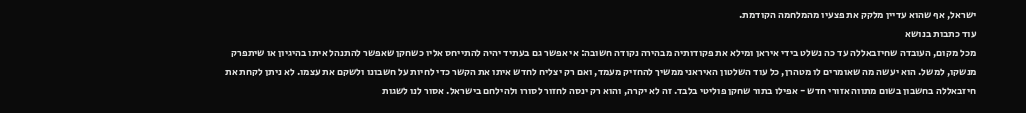ישראל, אף שהוא עדיין מלקק את פצעיו מהמלחמה הקודמת.
עוד כתבות בנושא
מכל מקום, העובדה שחיזבאללה עד כה נשלט בידי איראן ומילא את פקודותיה מבהירה נקודה חשובה: אי אפשר גם בעתיד יהיה להתייחס אליו כשחקן שאפשר להתנהל איתו בהיגיון או שיתפרק מנשקו, למשל. הוא יעשה מה שאומרים לו מטהרן, כל עוד השלטון האיראני ממשיך להחזיק מעמד, ואם רק יצליח לחדש איתו את הקשר כדי לחיות על חשבונו ולשקם את עצמו. לא ניתן לקחת את חיזבאללה בחשבון בשום מתווה אזורי חדש - אפילו בתור שחקן פוליטי בלבד. זה לא יקרה, והוא רק ינסה לחזור לסורו ולהילחם בישראל. אסור לנו לשגות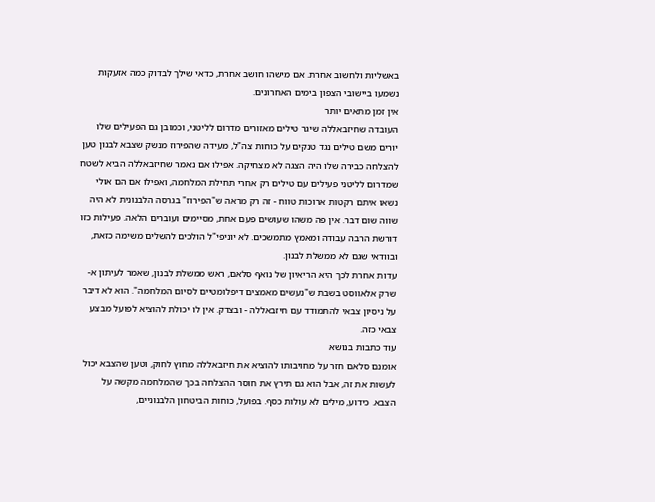באשליות ולחשוב אחרת. אם מישהו חושב אחרת, כדאי שילך לבדוק כמה אזעקות נשמעו ביישובי הצפון בימים האחרונים.
אין זמן מתאים יותר
העובדה שחיזבאללה שיגר טילים מאזורים מדרום לליטני, וכמובן גם הפעילים שלו יורים משם טילים נגד טנקים על כוחות צה"ל, מעידה שהפירוז מנשק שצבא לבנון טען להצלחה כבירה שלו היה הצגה לא מצחיקה. אפילו אם נאמר שחיזבאללה הביא לשטח שמדרום לליטני פעילים עם טילים רק אחרי תחילת המלחמה, ואפילו אם הם אולי נשאו איתם רקטות ארוכות טווח - זה רק מראה ש"הפירוז" בגרסה הלבנונית לא היה שווה שום דבר. אין פה משהו שעושים פעם אחת, מסיימים ועוברים הלאה. פעילות כזו דורשת הרבה עבודה ומאמץ מתמשכים. לא יוניפי"ל הולכים להשלים משימה כזאת, ובוודאי שגם לא ממשלת לבנון.
עדות אחרת לכך היא הריאיון של נואף סלאם, ראש ממשלת לבנון, שאמר לעיתון א-שרק אלאווסט בשבת ש"נעשים מאמצים דיפלומטיים לסיום המלחמה". הוא לא דיבר על ניסיון צבאי להתמודד עם חיזבאללה - ובצדק. אין לו יכולת להוציא לפועל מבצע צבאי כזה.
עוד כתבות בנושא
אומנם סלאם חזר על מחויבותו להוציא את חיזבאללה מחוץ לחוק, וטען שהצבא יכול לעשות את זה, אבל הוא גם תירץ את חוסר ההצלחה בכך שהמלחמה מקשה על הצבא. כידוע, מילים לא עולות כסף. בפועל, כוחות הביטחון הלבנוניים,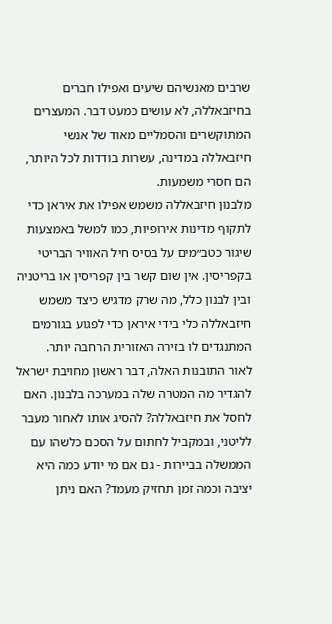שרבים מאנשיהם שיעים ואפילו חברים בחיזבאללה, לא עושים כמעט דבר. המעצרים המתוקשרים והסמליים מאוד של אנשי חיזבאללה במדינה, עשרות בודדות לכל היותר, הם חסרי משמעות.
מלבנון חיזבאללה משמש אפילו את איראן כדי לתקוף מדינות אירופיות, כמו למשל באמצעות שיגור כטב״מים על בסיס חיל האוויר הבריטי בקפריסין. אין שום קשר בין קפריסין או בריטניה ובין לבנון כלל, מה שרק מדגיש כיצד משמש חיזבאללה כלי בידי איראן כדי לפגוע בגורמים המתנגדים לו בזירה האזורית הרחבה יותר.
לאור התובנות האלה, דבר ראשון מחויבת ישראל להגדיר מה המטרה שלה במערכה בלבנון. האם לחסל את חיזבאללה? להסיג אותו לאחור מעבר לליטני, ובמקביל לחתום על הסכם כלשהו עם הממשלה בביירות - גם אם מי יודע כמה היא יציבה וכמה זמן תחזיק מעמד? האם ניתן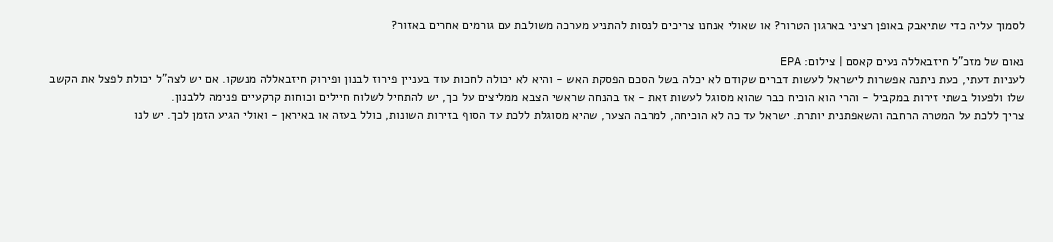לסמוך עליה כדי שתיאבק באופן רציני בארגון הטרור? או שאולי אנחנו צריכים לנסות להתניע מערכה משולבת עם גורמים אחרים באזור?

נאום של מזכ"ל חיזבאללה נעים קאסם | צילום: EPA
לעניות דעתי, כעת ניתנה אפשרות לישראל לעשות דברים שקודם לא יכלה בשל הסכם הפסקת האש - והיא לא יכולה לחכות עוד בעניין פירוז לבנון ופירוק חיזבאללה מנשקו. אם יש לצה"ל יכולת לפצל את הקשב שלו ולפעול בשתי זירות במקביל - והרי הוא הוכיח כבר שהוא מסוגל לעשות זאת - אז בהנחה שראשי הצבא ממליצים על כך, יש להתחיל לשלוח חיילים וכוחות קרקעיים פנימה ללבנון.
צריך ללכת על המטרה הרחבה והשאפתנית יותרת. ישראל עד כה לא הוכיחה, למרבה הצער, שהיא מסוגלת ללכת עד הסוף בזירות השונות, כולל בעזה או באיראן - ואולי הגיע הזמן לכך. יש לנו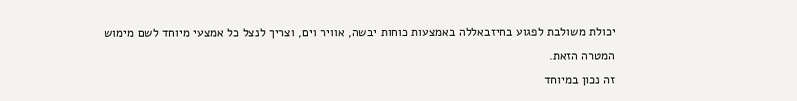יכולת משולבת לפגוע בחיזבאללה באמצעות כוחות יבשה, אוויר וים, וצריך לנצל כל אמצעי מיוחד לשם מימוש המטרה הזאת.
זה נכון במיוחד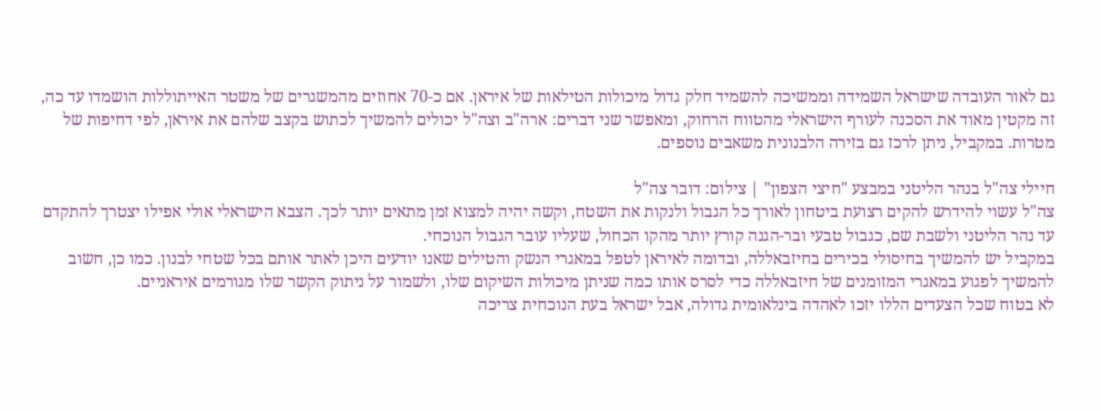גם לאור העובדה שישראל השמידה וממשיכה להשמיד חלק גדול מיכולות הטילאות של איראן. אם כ-70 אחוזים מהמשגרים של משטר האייתוללות הושמדו עד כה, זה מקטין מאוד את הסכנה לעורף הישראלי מהטווח הרחוק, ומאפשר שני דברים: ארה"ב וצה"ל יכולים להמשיך לכתוש בקצב שלהם את איראן, לפי דחיפות של מטרות. במקביל, ניתן לרכז גם בזירה הלבנונית משאבים נוספים.

חיילי צה"ל בנהר הליטני במבצע "חיצי הצפון" | צילום: דובר צה"ל
צה"ל עשוי להידרש להקים רצועת ביטחון לאורך כל הגבול ולנקות את השטח, וקשה יהיה למצוא זמן מתאים יותר לכך. הצבא הישראלי אולי אפילו יצטרך להתקדם עד נהר הליטני ולשבת שם, כגבול טבעי ובר-הגנה קורץ יותר מהקו הכחול, שעליו עובר הגבול הנוכחי.
במקביל יש להמשיך בחיסולי בכירים בחיזבאללה, ובדומה לאיראן לטפל במאגרי הנשק והטילים שאנו יודעים היכן לאתר אותם בכל שטחי לבנון. כמו כן, חשוב להמשיך לפגוע במאגרי המזומנים של חיזבאללה כדי לסרס אותו כמה שניתן מיכולות השיקום שלו, ולשמור על ניתוק הקשר שלו מגורמים איראניים.
לא בטוח שכל הצעדים הללו יזכו לאהדה בינלאומית גדולה, אבל ישראל בעת הנוכחית צריכה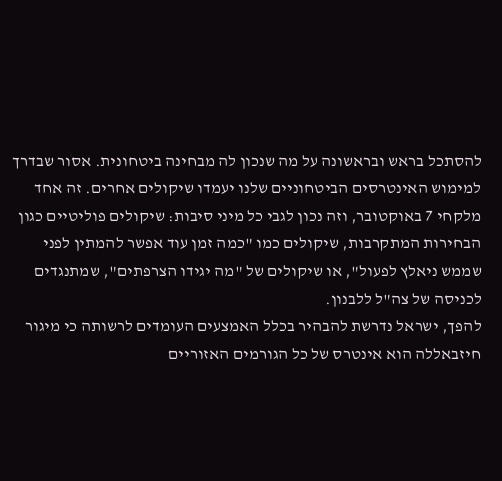להסתכל בראש ובראשונה על מה שנכון לה מבחינה ביטחונית. אסור שבדרך למימוש האינטרסים הביטחוניים שלנו יעמדו שיקולים אחרים. זה אחד מלקחי 7 באוקטובר, וזה נכון לגבי כל מיני סיבות: שיקולים פוליטיים כגון הבחירות המתקרבות, שיקולים כמו "כמה זמן עוד אפשר להמתין לפני שממש ניאלץ לפעול", או שיקולים של "מה יגידו הצרפתים", שמתנגדים לכניסה של צה"ל ללבנון.
להפך, ישראל נדרשת להבהיר בכלל האמצעים העומדים לרשותה כי מיגור חיזבאללה הוא אינטרס של כל הגורמים האזוריים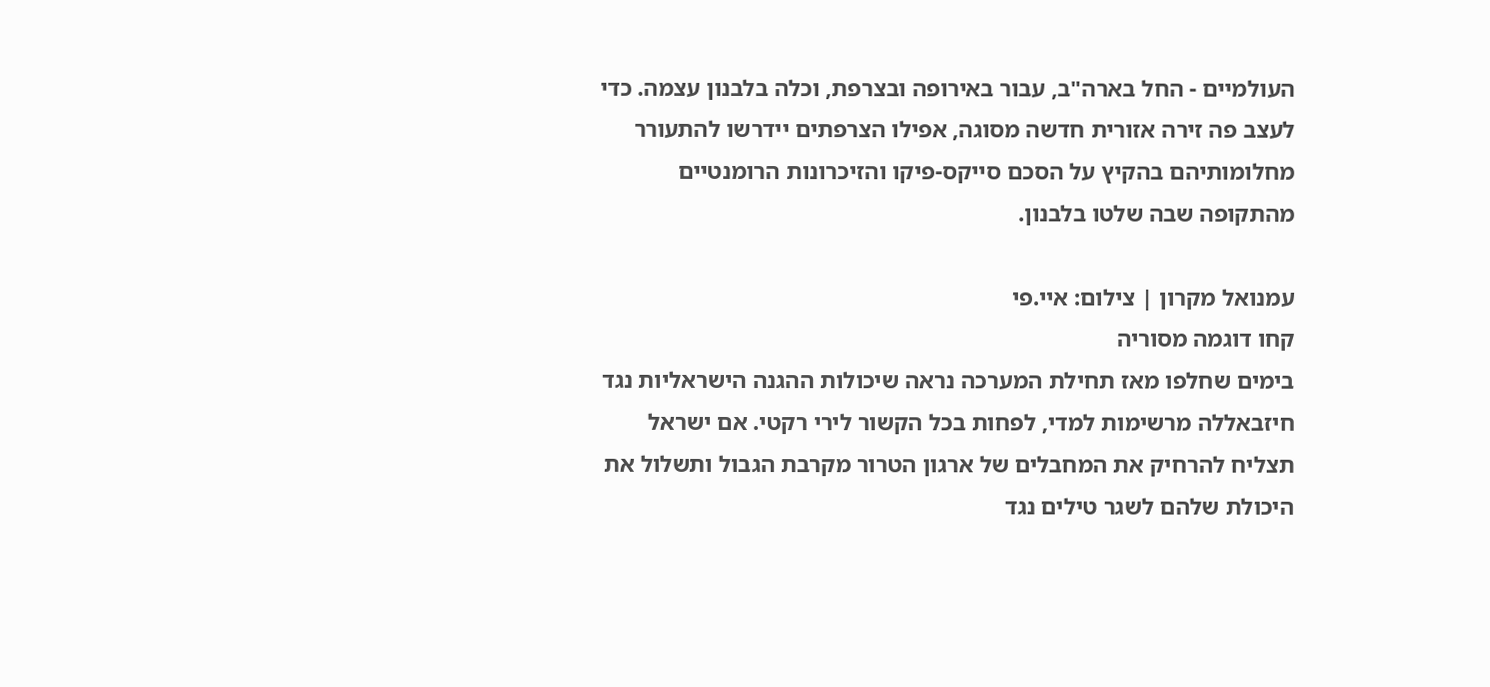העולמיים - החל בארה"ב, עבור באירופה ובצרפת, וכלה בלבנון עצמה. כדי לעצב פה זירה אזורית חדשה מסוגה, אפילו הצרפתים יידרשו להתעורר מחלומותיהם בהקיץ על הסכם סייקס-פיקו והזיכרונות הרומנטיים מהתקופה שבה שלטו בלבנון.

עמנואל מקרון | צילום: איי.פי
קחו דוגמה מסוריה
בימים שחלפו מאז תחילת המערכה נראה שיכולות ההגנה הישראליות נגד חיזבאללה מרשימות למדי, לפחות בכל הקשור לירי רקטי. אם ישראל תצליח להרחיק את המחבלים של ארגון הטרור מקרבת הגבול ותשלול את היכולת שלהם לשגר טילים נגד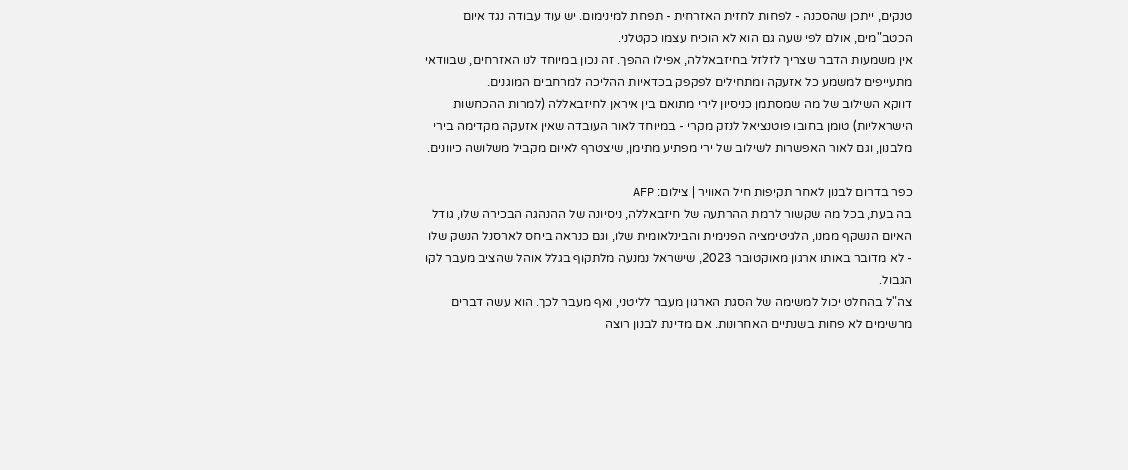טנקים, ייתכן שהסכנה - לפחות לחזית האזרחית - תפחת למינימום. יש עוד עבודה נגד איום הכטב"מים, אולם לפי שעה גם הוא לא הוכיח עצמו כקטלני.
אין משמעות הדבר שצריך לזלזל בחיזבאללה, אפילו ההפך. זה נכון במיוחד לנו האזרחים, שבוודאי מתעייפים למשמע כל אזעקה ומתחילים לפקפק בכדאיות ההליכה למרחבים המוגנים.
דווקא השילוב של מה שמסתמן כניסיון לירי מתואם בין איראן לחיזבאללה (למרות ההכחשות הישראליות) טומן בחובו פוטנציאל לנזק מקרי - במיוחד לאור העובדה שאין אזעקה מקדימה בירי מלבנון, וגם לאור האפשרות לשילוב של ירי מפתיע מתימן, שיצטרף לאיום מקביל משלושה כיוונים.

כפר בדרום לבנון לאחר תקיפות חיל האוויר | צילום: AFP
בה בעת, בכל מה שקשור לרמת ההרתעה של חיזבאללה, ניסיונה של ההנהגה הבכירה שלו, גודל האיום הנשקף ממנו, הלגיטימציה הפנימית והבינלאומית שלו, וגם כנראה ביחס לארסנל הנשק שלו - לא מדובר באותו ארגון מאוקטובר 2023, שישראל נמנעה מלתקוף בגלל אוהל שהציב מעבר לקו הגבול.
צה"ל בהחלט יכול למשימה של הסגת הארגון מעבר לליטני, ואף מעבר לכך. הוא עשה דברים מרשימים לא פחות בשנתיים האחרונות. אם מדינת לבנון רוצה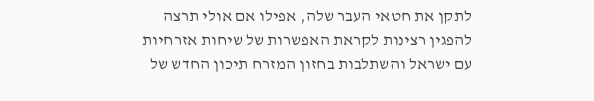לתקן את חטאי העבר שלה, אפילו אם אולי תרצה להפגין רצינות לקראת האפשרות של שיחות אזרחיות עם ישראל והשתלבות בחזון המזרח תיכון החדש של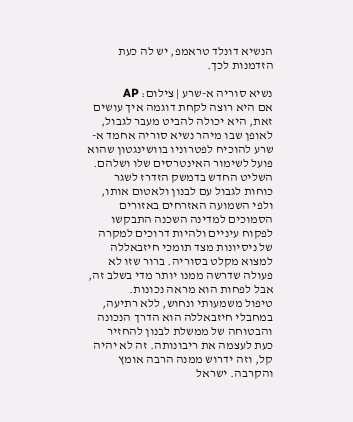הנשיא דונלד טראמפ, יש לה כעת הזדמנות לכך.

נשיא סוריה א-שרע | צילום: AP
אם היא רוצה לקחת דוגמה איך עושים זאת, היא יכולה להביט מעבר לגבול, לאופן שבו מיהר נשיא סוריה אחמד א-שרע להוכיח לפטרוניו בוושינגטון שהוא פועל לשימור האינטרסים שלו ושלהם. השליט החדש בדמשק הזדרז לשגר כוחות לגבול עם לבנון ולאטום אותו, ולפי השמועה האזרחים באזורים הסמוכים למדינה השכנה התבקשו לפקוח עיניים ולהיות דרוכים למקרה של ניסיונות מצד תומכי חיזבאללה למצוא מקלט בסוריה. ברור שזו לא פעולה שדרשה ממנו יותר מדי בשלב זה, אבל לפחות הוא מראה נכונות.
טיפול משמעותי ונחוש, ללא רתיעה, במחבלי חיזבאללה הוא הדרך הנכונה והבטוחה של ממשלת לבנון להחזיר כעת לעצמה את ריבונותה. זה לא יהיה קל, וזה ידרוש ממנה הרבה אומץ והקרבה. ישראל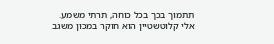תתמוך בכך בכל כוחה, תרתי משמע.
אלי קלוטשטיין הוא חוקר במכון משגב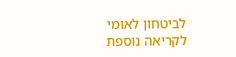לביטחון לאומי
לקריאה נוספת